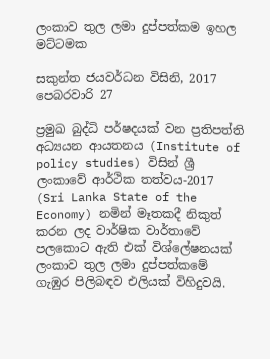ලංකාව තුල ලමා දුප්පත්කම ඉහල මට්ටමක

සකුන්ත ජයවර්ධන විසිනි, 2017 පෙබරවාරි 27

ප්‍රමුඛ බුද්ධි පර්ෂදයක් වන ප්‍රතිපත්ති අධ්‍යයන ආයතනය (Institute of policy studies) විසින් ශ්‍රී ලංකාවේ ආර්ථික තත්වය-2017 (Sri Lanka State of the Economy) නමින් මෑතකදී නිකුත් කරන ලද වාර්ෂික වාර්තාවේ පලකොට ඇති එක් විශ්ලේෂනයක් ලංකාව තුල ලමා දුප්පත්කමේ ගැඹුර පිලිබඳව එලියක් විහිදුවයි.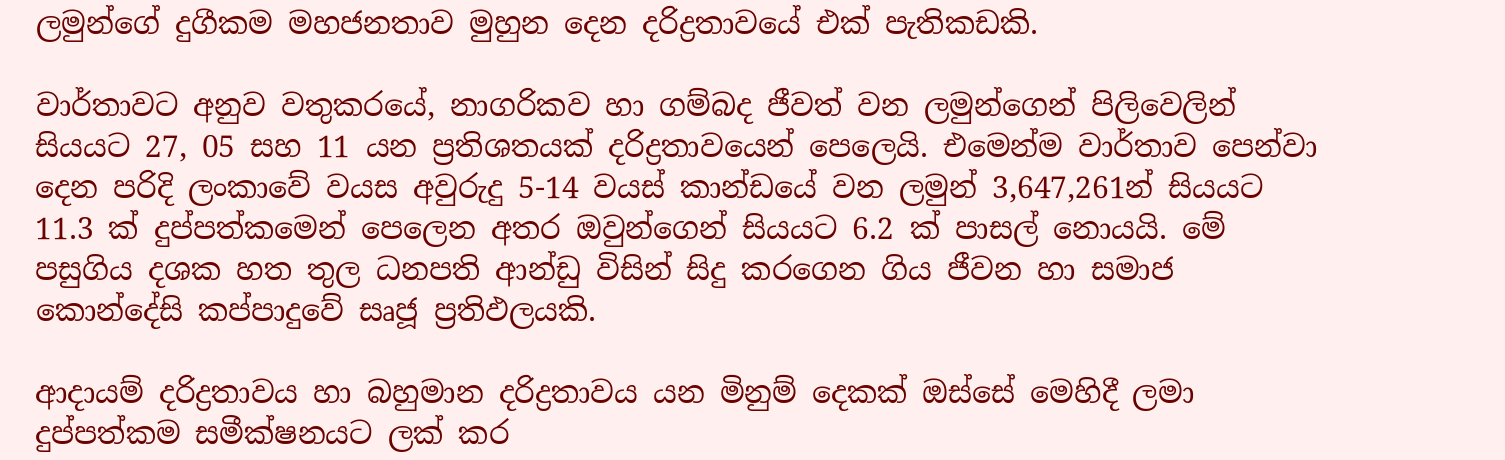ලමුන්ගේ දුගීකම මහජනතාව මුහුන දෙන දරිද්‍රතාවයේ එක් පැතිකඩකි.

වාර්තාවට අනුව වතුකරයේ, නාගරිකව හා ගම්බද ජීවත් වන ලමුන්ගෙන් පිලිවෙලින් සියයට 27, 05 සහ 11 යන ප්‍රතිශතයක් දරිද්‍රතාවයෙන් පෙලෙයි. එමෙන්ම වාර්තාව පෙන්වා දෙන පරිදි ලංකාවේ වයස අවුරුදු 5-14 වයස් කාන්ඩයේ වන ලමුන් 3,647,261න් සියයට 11.3 ක් දුප්පත්කමෙන් පෙලෙන අතර ඔවුන්ගෙන් සියයට 6.2 ක් පාසල් නොයයි. මේ පසුගිය දශක හත තුල ධනපති ආන්ඩු විසින් සිදු කරගෙන ගිය ජීවන හා සමාජ කොන්දේසි කප්පාදුවේ සෘජූ ප්‍රතිඵලයකි.

ආදායම් දරිද්‍රතාවය හා බහුමාන දරිද්‍රතාවය යන මිනුම් දෙකක් ඔස්සේ මෙහිදී ලමා දුප්පත්කම සමීක්ෂනයට ලක් කර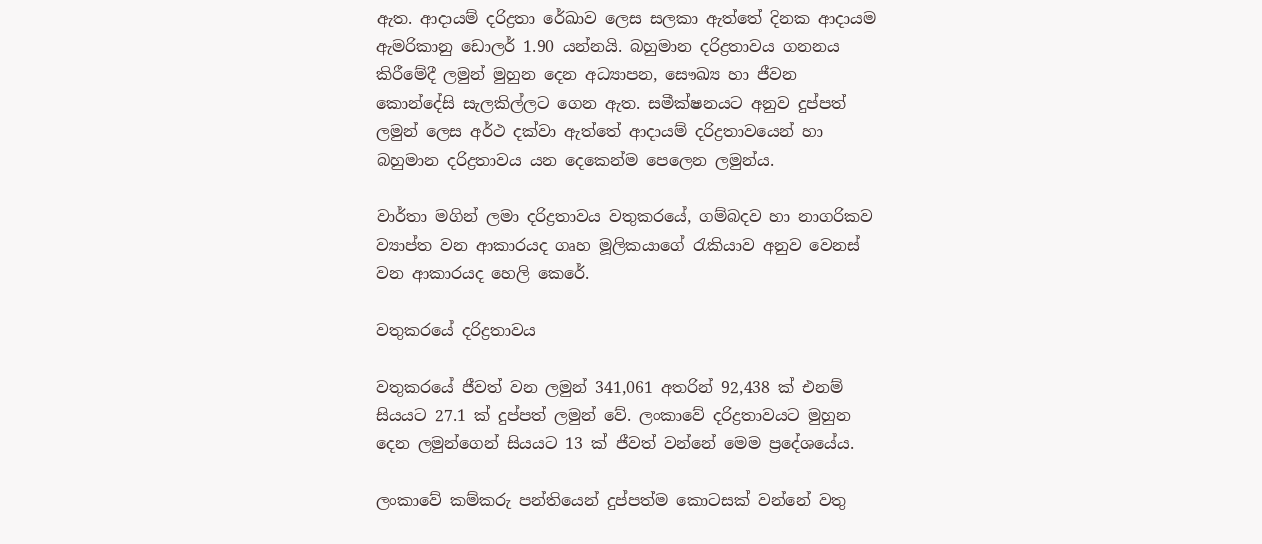ඇත. ආදායම් දරිද්‍රතා රේඛාව ලෙස සලකා ඇත්තේ දිනක ආදායම ඇමරිකානු ඩොලර් 1.90 යන්නයි. බහුමාන දරිද්‍රතාවය ගනනය කිරීමේදී ලමුන් මුහුන දෙන අධ්‍යාපන, සෞඛ්‍ය හා ජීවන කොන්දේසි සැලකිල්ලට ගෙන ඇත. සමීක්ෂනයට අනුව දුප්පත් ලමුන් ලෙස අර්ථ දක්වා ඇත්තේ ආදායම් දරිද්‍රතාවයෙන් හා බහුමාන දරිද්‍රතාවය යන දෙකෙන්ම පෙලෙන ලමුන්ය.

වාර්තා මගින් ලමා දරිද්‍රතාවය වතුකරයේ, ගම්බදව හා නාගරිකව ව්‍යාප්ත වන ආකාරයද ගෘහ මූලිකයාගේ රැකියාව අනුව වෙනස් වන ආකාරයද හෙලි කෙරේ.

වතුකරයේ දරිද්‍රතාවය

වතුකරයේ ජීවත් වන ලමුන් 341,061 අතරින් 92,438 ක් එනම් සියයට 27.1 ක් දුප්පත් ලමුන් වේ. ලංකාවේ දරිද්‍රතාවයට මුහුන දෙන ලමුන්ගෙන් සියයට 13 ක් ජීවත් වන්නේ මෙම ප්‍රදේශයේය.

ලංකාවේ කම්කරු පන්තියෙන් දුප්පත්ම කොටසක් වන්නේ වතු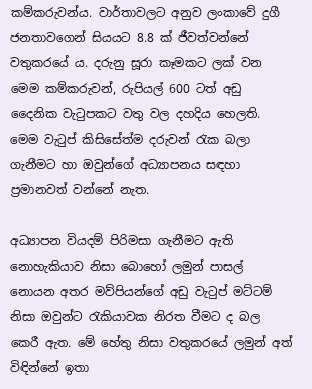කම්කරුවන්ය. වාර්තාවලට අනුව ලංකාවේ දුගී ජනතාවගෙන් සියයට 8.8 ක් ජීවත්වන්නේ වතුකරයේ ය. දරුනු සූරා කෑමකට ලක් වන මෙම කම්කරුවන්, රුපියල් 600 ටත් අඩු දෛනික වැටුපකට වතු වල දහදිය හෙලති. මෙම වැටුප් කිසිසේත්ම දරුවන් රැක බලා ගැනීමට හා ඔවුන්ගේ අධ්‍යාපනය සඳහා ප්‍රමානවත් වන්නේ නැත.

අධ්‍යාපන වියදම් පිරිමසා ගැනීමට ඇති නොහැකියාව නිසා බොහෝ ලමුන් පාසල් නොයන අතර මව්පියන්ගේ අඩු වැටුප් මට්ටම් නිසා ඔවුන්ට රැකියාවක නිරත වීමට ද බල කෙරී ඇත. මේ හේතු නිසා වතුකරයේ ලමුන් අත් විඳින්නේ ඉතා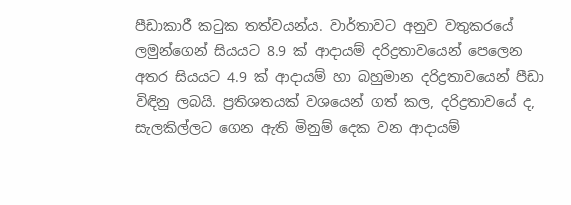පීඩාකාරී කටුක තත්වයන්ය. වාර්තාවට අනුව වතුකරයේ ලමුන්ගෙන් සියයට 8.9 ක් ආදායම් දරිද්‍රතාවයෙන් පෙලෙන අතර සියයට 4.9 ක් ආදායම් හා බහුමාන දරිද්‍රතාවයෙන් පීඩා විඳිනු ලබයි. ප්‍රතිශතයක් වශයෙන් ගත් කල, දරිද්‍රතාවයේ ද, සැලකිල්ලට ගෙන ඇති මිනුම් දෙක වන ආදායම්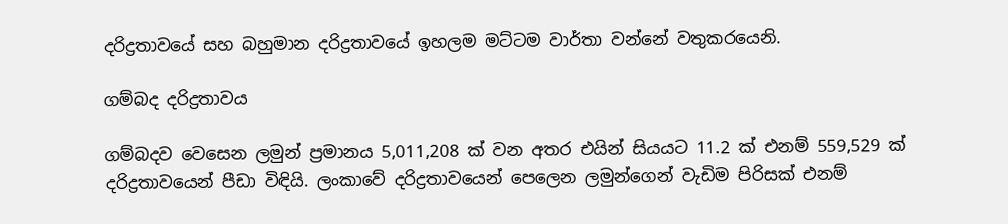දරිද්‍රතාවයේ සහ බහුමාන දරිද්‍රතාවයේ ඉහලම මට්ටම වාර්තා වන්නේ වතුකරයෙනි.

ගම්බද දරිද්‍රතාවය

ගම්බදව වෙසෙන ලමුන් ප්‍රමානය 5,011,208 ක් වන අතර එයින් සියයට 11.2 ක් එනම් 559,529 ක් දරිද්‍රතාවයෙන් පීඩා විඳියි. ලංකාවේ දරිද්‍රතාවයෙන් පෙලෙන ලමුන්ගෙන් වැඩිම පිරිසක් එනම්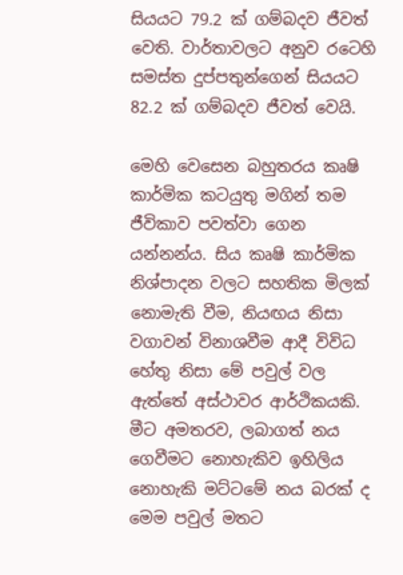සියයට 79.2 ක් ගම්බදව ජීවත් වෙති. වාර්තාවලට අනුව රටෙහි සමස්ත දුප්පතුන්ගෙන් සියයට 82.2 ක් ගම්බදව ජීවත් වෙයි.

මෙහි වෙසෙන බහුතරය කෘෂි කාර්මික කටයුතු මගින් තම ජීවිකාව පවත්වා ගෙන යන්නන්ය. සිය කෘෂි කාර්මික නිශ්පාදන වලට සහතික මිලක් නොමැති වීම, නියඟය නිසා වගාවන් විනාශවීම ආදී විවිධ හේතු නිසා මේ පවුල් වල ඇත්තේ අස්ථාවර ආර්ථිකයකි. මීට අමතරව, ලබාගත් නය ගෙවීමට නොහැකිව ඉහිලිය නොහැකි මට්ටමේ නය බරක් ද මෙම පවුල් මතට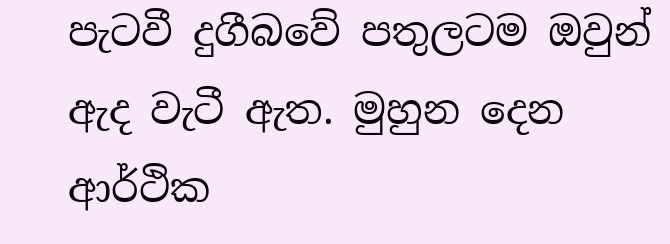පැටවී දුගීබවේ පතුලටම ඔවුන් ඇද වැටී ඇත. මුහුන දෙන ආර්ථික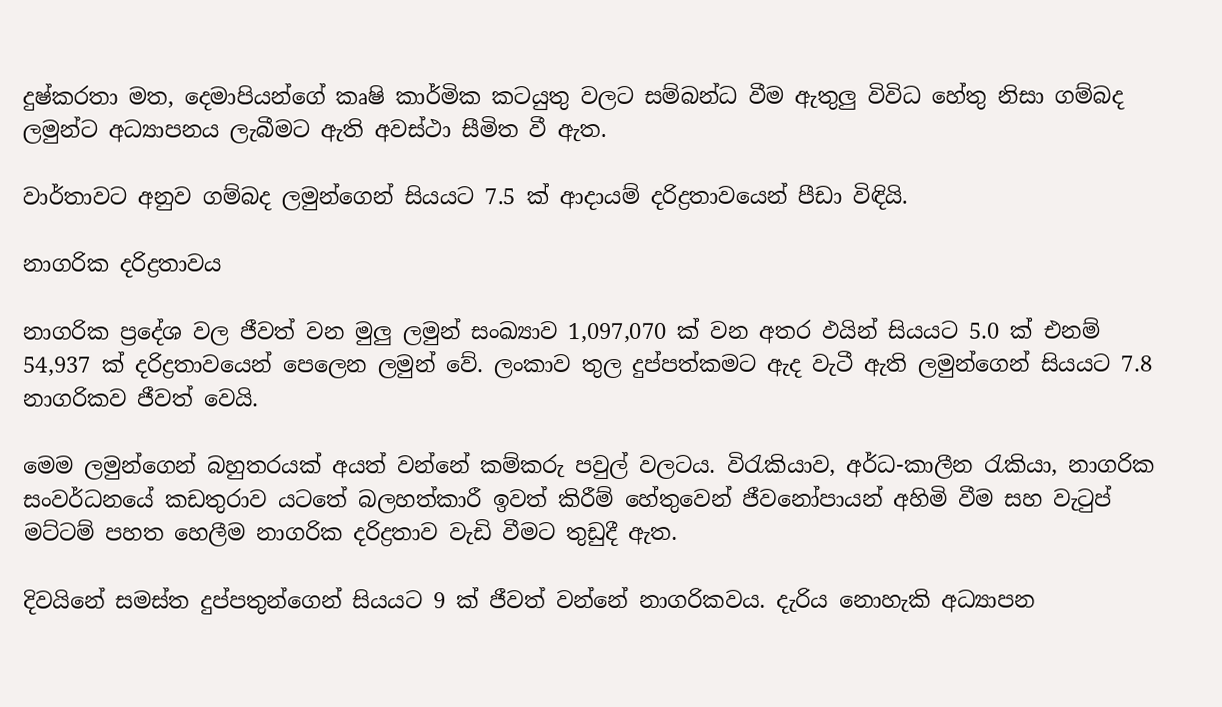දුෂ්කරතා මත, දෙමාපියන්ගේ කෘෂි කාර්මික කටයුතු වලට සම්බන්ධ වීම ඇතුලු විවිධ හේතු නිසා ගම්බද ලමුන්ට අධ්‍යාපනය ලැබීමට ඇති අවස්ථා සීමිත වී ඇත.

වාර්තාවට අනුව ගම්බද ලමුන්ගෙන් සියයට 7.5 ක් ආදායම් දරිද්‍රතාවයෙන් පීඩා විඳියි.

නාගරික දරිද්‍රතාවය

නාගරික ප්‍රදේශ වල ජීවත් වන මුලු ලමුන් සංඛ්‍යාව 1,097,070 ක් වන අතර ඵයින් සියයට 5.0 ක් එනම් 54,937 ක් දරිද්‍රතාවයෙන් පෙලෙන ලමුන් වේ. ලංකාව තුල දුප්පත්කමට ඇද වැටී ඇති ලමුන්ගෙන් සියයට 7.8 නාගරිකව ජීවත් වෙයි.

මෙම ලමුන්ගෙන් බහුතරයක් අයත් වන්නේ කම්කරු පවුල් වලටය. විරැකියාව, අර්ධ-කාලීන රැකියා, නාගරික සංවර්ධනයේ කඩතුරාව යටතේ බලහත්කාරී ඉවත් කිරීම් හේතුවෙන් ජීවනෝපායන් අහිමි වීම සහ වැටුප් මට්ටම් පහත හෙලීම නාගරික දරිද්‍රතාව වැඩි වීමට තුඩුදී ඇත.

දිවයිනේ සමස්ත දුප්පතුන්ගෙන් සියයට 9 ක් ජීවත් වන්නේ නාගරිකවය. දැරිය නොහැකි අධ්‍යාපන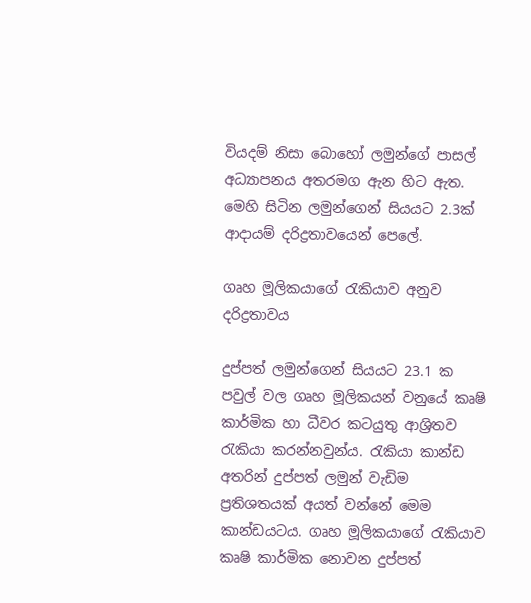වියදම් නිසා බොහෝ ලමුන්ගේ පාසල් අධ්‍යාපනය අතරමග ඇන හිට ඇත. මෙහි සිටින ලමුන්ගෙන් සියයට 2.3ක් ආදායම් දරිද්‍රතාවයෙන් පෙලේ.

ගෘහ මූලිකයාගේ රැකියාව අනුව දරිද්‍රතාවය

දුප්පත් ලමුන්ගෙන් සියයට 23.1 ක පවුල් වල ගෘහ මූලිකයන් වනුයේ කෘෂි කාර්මික හා ධීවර කටයුතු ආශ්‍රිතව රැකියා කරන්නවුන්ය. රැකියා කාන්ඩ අතරින් දුප්පත් ලමුන් වැඩිම ප්‍රතිශතයක් අයත් වන්නේ මෙම කාන්ඩයටය. ගෘහ මූලිකයාගේ රැකියාව කෘෂි කාර්මික නොවන දුප්පත්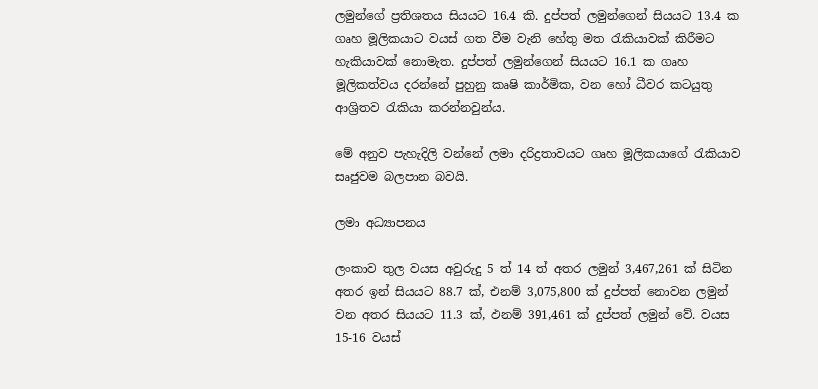ලමුන්ගේ ප්‍රතිශතය සියයට 16.4 කි. දුප්පත් ලමුන්ගෙන් සියයට 13.4 ක ගෘහ මූලිකයාට වයස් ගත වීම වැනි හේතු මත රැකියාවක් කිරීමට හැකියාවක් නොමැත. දුප්පත් ලමුන්ගෙන් සියයට 16.1 ක ගෘහ මූලිකත්වය දරන්නේ පුහුනු කෘෂි කාර්මික, වන හෝ ධීවර කටයුතු ආශ්‍රිතව රැකියා කරන්නවුන්ය.

මේ අනුව පැහැදිලි වන්නේ ලමා දරිද්‍රතාවයට ගෘහ මූලිකයාගේ රැකියාව සෘජුවම බලපාන බවයි.

ලමා අධ්‍යාපනය

ලංකාව තුල වයස අවුරුදු 5 ත් 14 ත් අතර ලමුන් 3,467,261 ක් සිටින අතර ඉන් සියයට 88.7 ක්, එනම් 3,075,800 ක් දුප්පත් නොවන ලමුන් වන අතර සියයට 11.3 ක්, ඵනම් 391,461 ක් දුප්පත් ලමුන් වේ. වයස 15-16 වයස්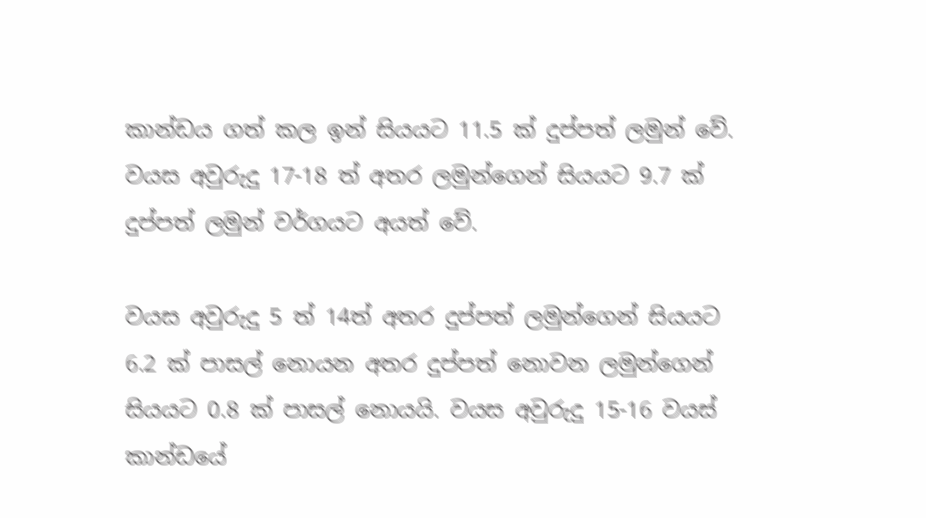කාන්ඩය ගත් කල ඉන් සියයට 11.5 ක් දුප්පත් ලමුන් වේ. වයස අවුරුදු 17-18 ත් අතර ලමුන්ගෙන් සියයට 9.7 ක් දුප්පත් ලමුන් වර්ගයට අයත් වේ.

වයස අවුරුදු 5 ත් 14ත් අතර දුප්පත් ලමුන්ගෙන් සියයට 6.2 ක් පාසල් නොයන අතර දුප්පත් නොවන ලමුන්ගෙන් සියයට 0.8 ක් පාසල් නොයයි. වයස අවුරුදු 15-16 වයස් කාන්ඩයේ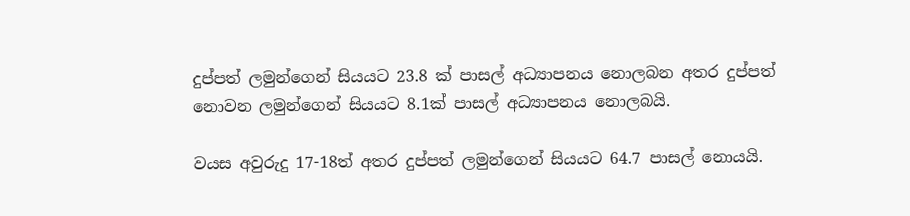දුප්පත් ලමුන්ගෙන් සියයට 23.8 ක් පාසල් අධ්‍යාපනය නොලබන අතර දුප්පත් නොවන ලමුන්ගෙන් සියයට 8.1ක් පාසල් අධ්‍යාපනය නොලබයි.

වයස අවුරුදු 17-18ත් අතර දුප්පත් ලමුන්ගෙන් සියයට 64.7 පාසල් නොයයි.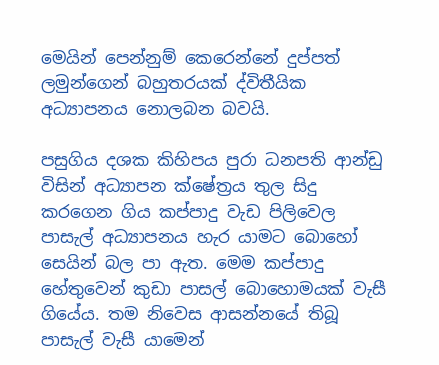මෙයින් පෙන්නුම් කෙරෙන්නේ දුප්පත් ලමුන්ගෙන් බහුතරයක් ද්විතීයික අධ්‍යාපනය නොලබන බවයි.

පසුගිය දශක කිහිපය පුරා ධනපති ආන්ඩු විසින් අධ්‍යාපන ක්ෂේත්‍රය තුල සිදු කරගෙන ගිය කප්පාදු වැඩ පිලිවෙල පාසැල් අධ්‍යාපනය හැර යාමට බොහෝ සෙයින් බල පා ඇත. මෙම කප්පාදු හේතුවෙන් කුඩා පාසල් බොහොමයක් වැසී ගියේය. තම නිවෙස ආසන්නයේ තිබූ පාසැල් වැසී යාමෙන්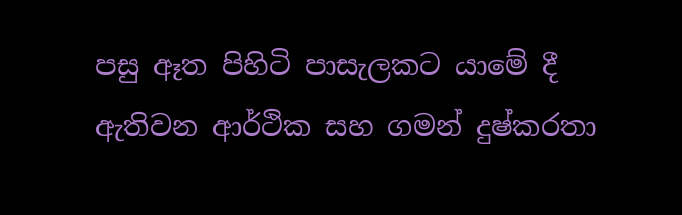පසු ඈත පිහිටි පාසැලකට යාමේ දී ඇතිවන ආර්ථික සහ ගමන් දුෂ්කරතා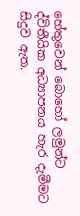හේතුවෙන් බොහෝ ලමුන්ට ද්විතීයික අධ්‍යාපනය හැර දැමීමට සිදුව ඇත.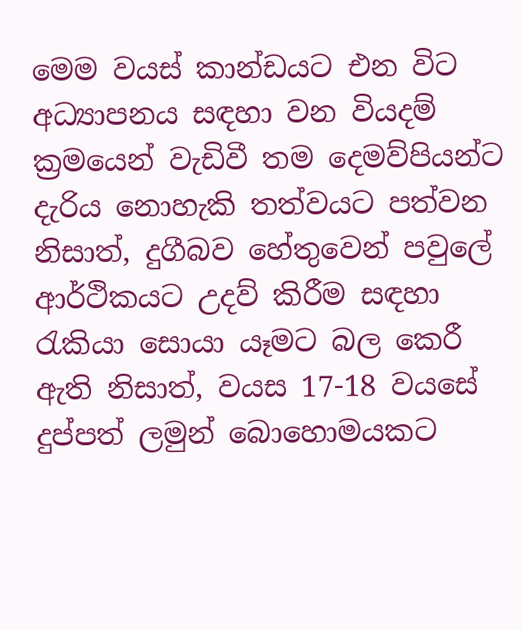මෙම වයස් කාන්ඩයට එන විට අධ්‍යාපනය සඳහා වන වියදම් ක්‍රමයෙන් වැඩිවී තම දෙමව්පියන්ට දැරිය නොහැකි තත්වයට පත්වන නිසාත්, දුගීබව හේතුවෙන් පවුලේ ආර්ථිකයට උදව් කිරීම සඳහා රැකියා සොයා යෑමට බල කෙරී ඇති නිසාත්, වයස 17-18 වයසේ දුප්පත් ලමුන් බොහොමයකට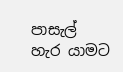පාසැල් හැර යාමට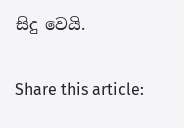සිදු වෙයි.

Share this article: